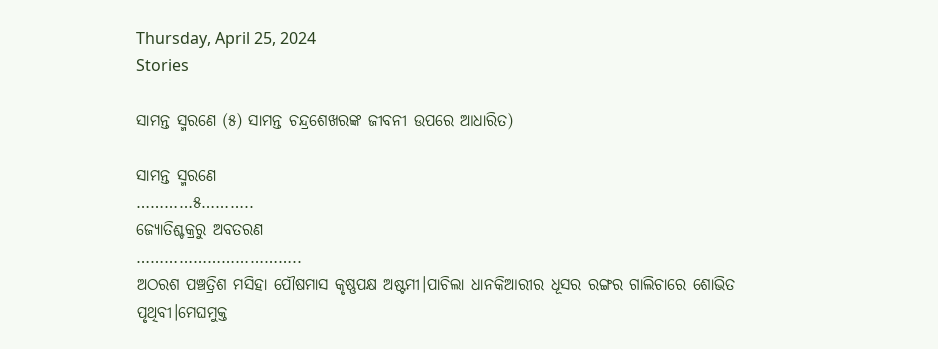Thursday, April 25, 2024
Stories

ସାମନ୍ତ ସ୍ମରଣେ (୫) ସାମନ୍ତ ଚନ୍ଦ୍ରଶେଖରଙ୍କ ଜୀବନୀ ଉପରେ ଆଧାରିତ)

ସାମନ୍ତ ସ୍ମରଣେ
…………୫………..
ଜ୍ୟୋତିଶ୍ଚକ୍ରରୁ ଅବତରଣ
……………………………..
ଅଠରଶ ପଞ୍ଚତ୍ରିଶ ମସିହା ପୌଷମାସ କୃଷ୍ଣପକ୍ଷ ଅଷ୍ଟମୀ।ପାଚିଲା ଧାନକିଆରୀର ଧୂସର ରଙ୍ଗର ଗାଲିଚାରେ ଶୋଭିତ ପୃଥିବୀ।ମେଘମୁକ୍ତ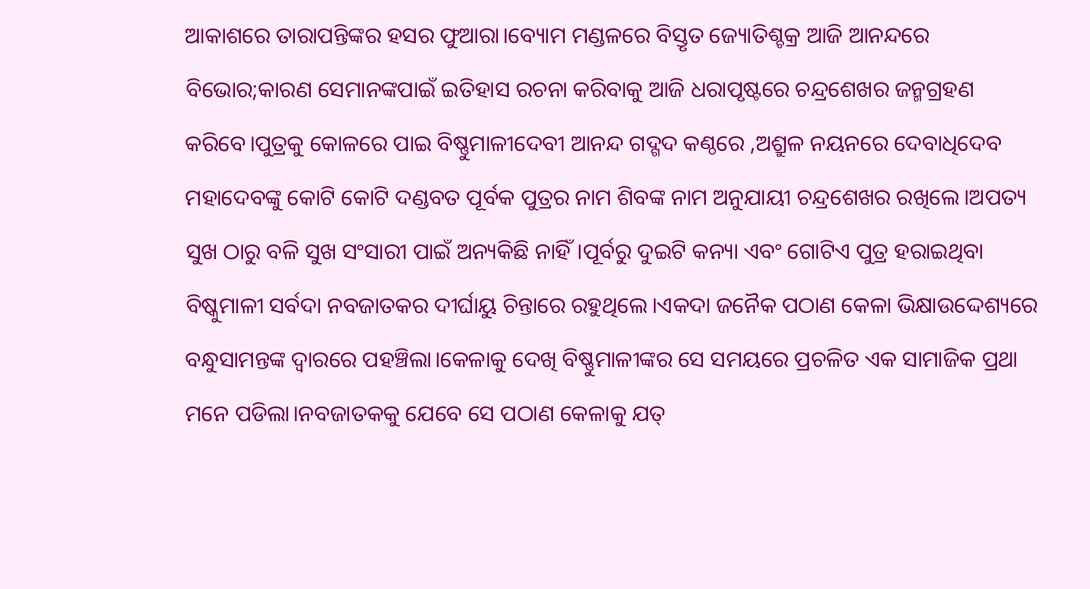ଆକାଶରେ ତାରାପନ୍ତିଙ୍କର ହସର ଫୁଆରା।ବ୍ୟୋମ ମଣ୍ଡଳରେ ବିସ୍ତୃତ ଜ୍ୟୋତିଶ୍ଚକ୍ର ଆଜି ଆନନ୍ଦରେ ବିଭୋର;କାରଣ ସେମାନଙ୍କପାଇଁ ଇତିହାସ ରଚନା କରିବାକୁ ଆଜି ଧରାପୃଷ୍ଟରେ ଚନ୍ଦ୍ରଶେଖର ଜନ୍ମଗ୍ରହଣ କରିବେ।ପୁତ୍ରକୁ କୋଳରେ ପାଇ ବିଷ୍ଣୁମାଳୀଦେବୀ ଆନନ୍ଦ ଗଦ୍ଗଦ କଣ୍ଠରେ ,ଅଶ୍ରୁଳ ନୟନରେ ଦେବାଧିଦେବ ମହାଦେବଙ୍କୁ କୋଟି କୋଟି ଦଣ୍ଡବତ ପୂର୍ବକ ପୁତ୍ରର ନାମ ଶିବଙ୍କ ନାମ ଅନୁଯାୟୀ ଚନ୍ଦ୍ରଶେଖର ରଖିଲେ।ଅପତ୍ୟ ସୁଖ ଠାରୁ ବଳି ସୁଖ ସଂସାରୀ ପାଇଁ ଅନ୍ୟକିଛି ନାହିଁ।ପୂର୍ବରୁ ଦୁଇଟି କନ୍ୟା ଏବଂ ଗୋଟିଏ ପୁତ୍ର ହରାଇଥିବା ବିଷ୍କୁମାଳୀ ସର୍ବଦା ନବଜାତକର ଦୀର୍ଘାୟୁ ଚିନ୍ତାରେ ରହୁଥିଲେ।ଏକଦା ଜନୈକ ପଠାଣ କେଳା ଭିକ୍ଷାଉଦ୍ଦେଶ୍ୟରେ ବନ୍ଧୁସାମନ୍ତଙ୍କ ଦ୍ବାରରେ ପହଞ୍ଚିଲା।କେଳାକୁ ଦେଖି ବିଷ୍ଣୁମାଳୀଙ୍କର ସେ ସମୟରେ ପ୍ରଚଳିତ ଏକ ସାମାଜିକ ପ୍ରଥା ମନେ ପଡିଲା।ନବଜାତକକୁ ଯେବେ ସେ ପଠାଣ କେଳାକୁ ଯତ୍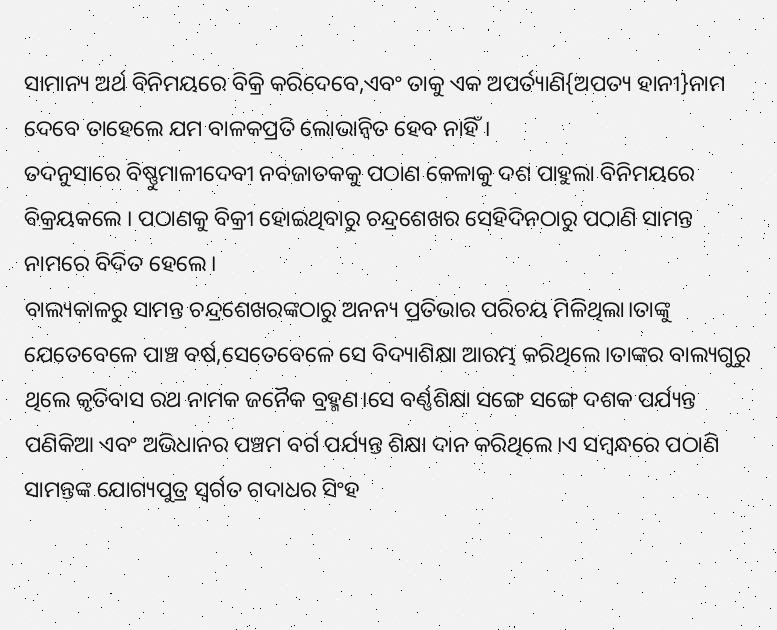ସାମାନ୍ୟ ଅର୍ଥ ବିନିମୟରେ ବିକ୍ରି କରିଦେବେ,ଏବଂ ତାକୁ ଏକ ଅପର୍ତ୍ୟାଣି{ଅପତ୍ୟ ହାନୀ}ନାମ ଦେବେ ତାହେଲେ ଯମ ବାଳକପ୍ରତି ଲୋଭାନ୍ୱିତ ହେବ ନାହିଁ।
ତଦନୁସାରେ ବିଷ୍ଣୁମାଳୀଦେବୀ ନବଜାତକକୁ ପଠାଣ କେଳାକୁ ଦଶ ପାହୁଲା ବିନିମୟରେ ବିକ୍ରୟକଲେ । ପଠାଣକୁ ବିକ୍ରୀ ହୋଇଥିବାରୁ ଚନ୍ଦ୍ରଶେଖର ସେହିଦିନଠାରୁ ପଠାଣି ସାମନ୍ତ ନାମରେ ବିଦିତ ହେଲେ।
ବାଲ୍ୟକାଳରୁ ସାମନ୍ତ ଚନ୍ଦ୍ରଶେଖରଙ୍କଠାରୁ ଅନନ୍ୟ ପ୍ରତିଭାର ପରିଚୟ ମିଳିଥିଲା।ତାଙ୍କୁ ଯେତେବେଳେ ପାଞ୍ଚ ବର୍ଷ,ସେତେବେଳେ ସେ ବିଦ୍ୟାଶିକ୍ଷା ଆରମ୍ଭ କରିଥିଲେ।ତାଙ୍କର ବାଲ୍ୟଗୁରୁ ଥିଲେ କୃତିବାସ ରଥ ନାମକ ଜନୈକ ବ୍ରହ୍ମଣ।ସେ ବର୍ଣ୍ଣଶିକ୍ଷା ସଙ୍ଗେ ସଙ୍ଗେ ଦଶକ ପର୍ଯ୍ୟନ୍ତ ପଣିକିଆ ଏବଂ ଅଭିଧାନର ପଞ୍ଚମ ବର୍ଗ ପର୍ଯ୍ୟନ୍ତ ଶିକ୍ଷା ଦାନ କରିଥିଲେ।ଏ ସମ୍ବନ୍ଧରେ ପଠାଣି ସାମନ୍ତଙ୍କ ଯୋଗ୍ୟପୁତ୍ର ସ୍ବର୍ଗତ ଗଦାଧର ସିଂହ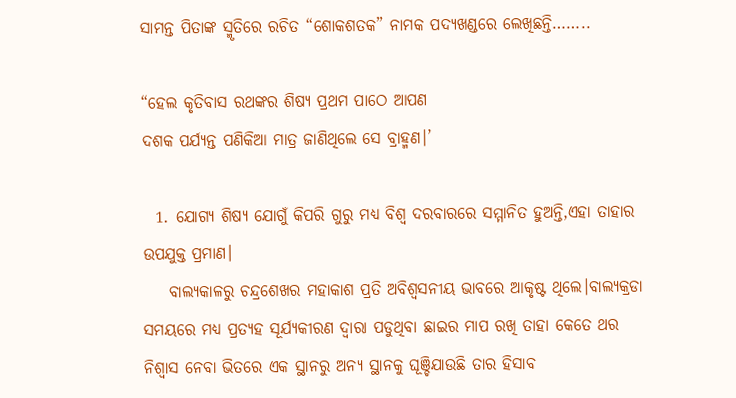ସାମନ୍ତ ପିତାଙ୍କ ସ୍ମୃତିରେ ରଚିତ “ଶୋକଶତକ” ନାମକ ପଦ୍ୟଖଣ୍ଡରେ ଲେଖିଛନ୍ତି……..

“ହେଲ କୃତିବାସ ରଥଙ୍କର ଶିଷ୍ୟ ପ୍ରଥମ ପାଠେ ଆପଣ
ଦଶକ ପର୍ଯ୍ୟନ୍ତ ପଣିକିଆ ମାତ୍ର ଜାଣିଥିଲେ ସେ ବ୍ରାହ୍ମଣ।’

  1. ଯୋଗ୍ୟ ଶିଷ୍ୟ ଯୋଗୁଁ କିପରି ଗୁରୁ ମଧ୍ୟ ବିଶ୍ବ ଦରବାରରେ ସମ୍ମାନିତ ହୁଅନ୍ତି,ଏହା ତାହାର ଉପଯୁକ୍ତ ପ୍ରମାଣ।
    ବାଲ୍ୟକାଳରୁ ଚନ୍ଦ୍ରଶେଖର ମହାକାଶ ପ୍ରତି ଅବିଶ୍ବସନୀୟ ଭାବରେ ଆକୃଷ୍ଟ ଥିଲେ।ବାଲ୍ୟକ୍ରଡା ସମୟରେ ମଧ୍ୟ ପ୍ରତ୍ୟହ ସୂର୍ଯ୍ୟକୀରଣ ଦ୍ବାରା ପଡୁଥିବା ଛାଇର ମାପ ରଖି ତାହା କେତେ ଥର ନିଶ୍ବାସ ନେବା ଭିତରେ ଏକ ସ୍ଥାନରୁ ଅନ୍ୟ ସ୍ଥାନକୁ ଘୂଞ୍ଚିଯାଉଛି ତାର ହିସାବ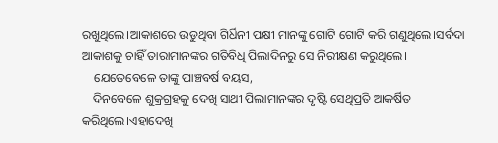ରଖୁଥିଲେ।ଆକାଶରେ ଉଡୁଥିବା ଗିର୍ଧିନୀ ପକ୍ଷୀ ମାନଙ୍କୁ ଗୋଟି ଗୋଟି କରି ଗଣୁଥିଲେ।ସର୍ବଦା ଆକାଶକୁ ଚାହିଁ ତାରାମାନଙ୍କର ଗତିବିଧି ପିଲାଦିନରୁ ସେ ନିରୀକ୍ଷଣ କରୁଥିଲେ।
    ଯେତେବେଳେ ତାଙ୍କୁ ପାଞ୍ଚବର୍ଷ ବୟସ,
    ଦିନବେଳେ ଶୁକ୍ରଗ୍ରହକୁ ଦେଖି ସାଥୀ ପିଲାମାନଙ୍କର ଦୃଷ୍ଟି ସେଥିପ୍ରତି ଆକର୍ଷିତ କରିଥିଲେ।ଏହାଦେଖି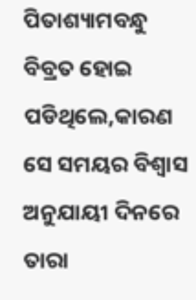ପିତାଶ୍ୟାମବନ୍ଧୁ ବିବ୍ରତ ହୋଇ ପଡିଥିଲେ,କାରଣ ସେ ସମୟର ବିଶ୍ବାସ ଅନୁଯାୟୀ ଦିନରେ ତାରା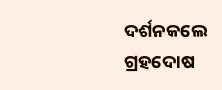ଦର୍ଶନକଲେ ଗ୍ରହଦୋଷ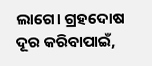ଲାଗେ। ଗ୍ରହଦୋଷ ଦୂର କରିବାପାଇଁ,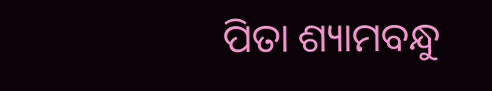ପିତା ଶ୍ୟାମବନ୍ଧୁ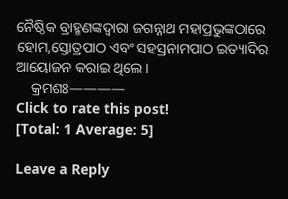ନୈଷ୍ଠିକ ବ୍ରାହ୍ମଣଙ୍କଦ୍ବାରା ଜଗନ୍ନାଥ ମହାପ୍ରଭୁଙ୍କଠାରେ ହୋମ,ସ୍ତୋତ୍ରପାଠ ଏବଂ ସହସ୍ରନାମପାଠ ଇତ୍ୟାଦିର ଆୟୋଜନ କରାଇ ଥିଲେ।
    କ୍ରମଶଃ————
Click to rate this post!
[Total: 1 Average: 5]

Leave a Reply